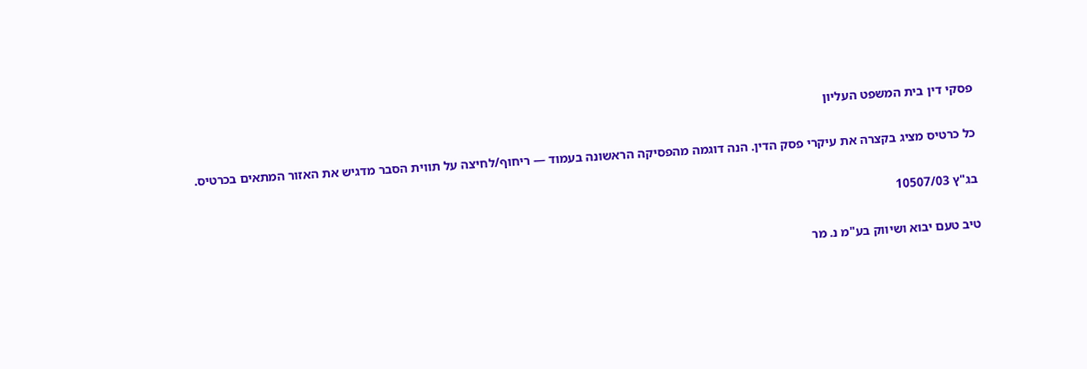פסקי דין בית המשפט העליון

כל כרטיס מציג בקצרה את עיקרי פסק הדין. הנה דוגמה מהפסיקה הראשונה בעמוד — ריחוף/לחיצה על תווית הסבר מדגיש את האזור המתאים בכרטיס.

בג"ץ 10507/03

טיב טעם יבוא ושיווק בע"מ נ. מר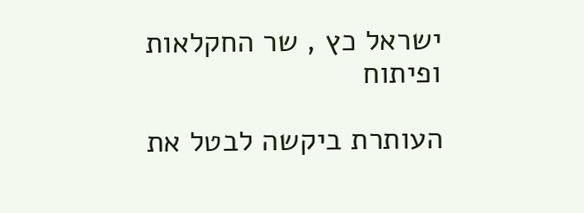ישראל כץ , שר החקלאות ופיתוח

העותרת ביקשה לבטל את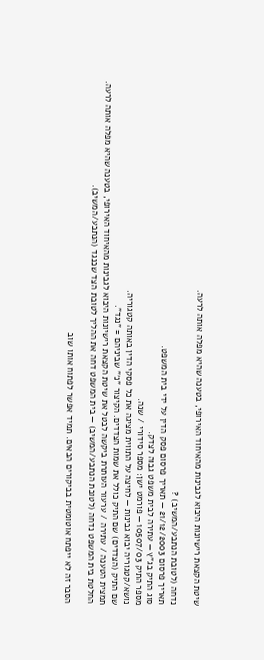שיטת הקצאת רישיונות היבוא לגבינות מהאיחוד האירופי, בטענה שהיא מפלה אותה לרעה.

נדחה (לטובת הנתבע/המשיב) ?
תאריך פרסום 21/12/2003 — תאריך פרסום פסק הדין על ידי בית המשפט.
סוג התיק בג"ץ — עתירה לבית משפט גבוה לצדק.
מספר התיק 10507/03 — פורמט ישן: מספר סידורי / שנה.
נושא/קטגוריה יבוא גבינות — לחיצה על התווית מציגה את כל פסקי הדין באותה קטגוריה.
שם התיק (הצדדים) שם התיק כולל את שמות הצדדים. הקיצור "נ׳" שביניהם = "נגד".
תמצית הטענה / עתירה / ערעור העותרת ביקשה לבטל את שיטת הקצאת רישיונות היבוא לגבינות מהאיחוד האירופי, בטענה שהיא מפלה אותה לרעה.
החלטת בית המשפט נדחה (לטובת הנתבע/המשיב) — בית המשפט דחה את ההליך לטובת הצד שכנגד (הנתבע/המשיב).

הסבר זה לא ייפתח אוטומטית בביקורים הבאים. תמיד אפשר לפתוח אותו שוב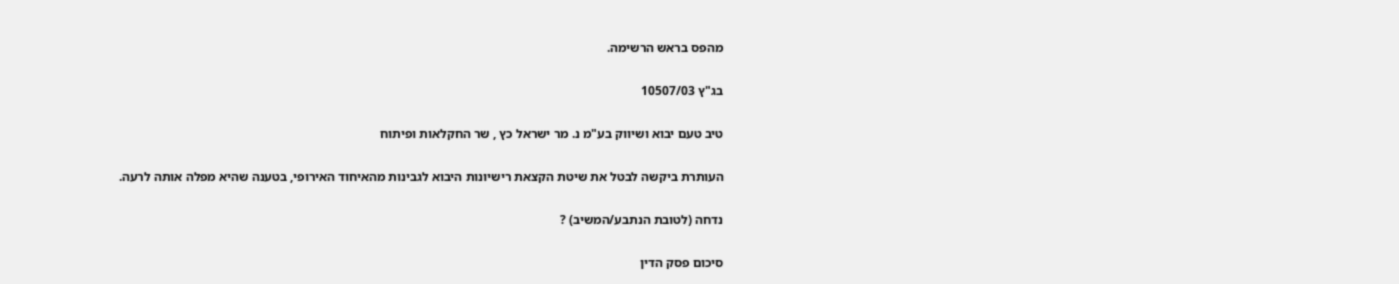מהפס בראש הרשימה.

בג"ץ 10507/03

טיב טעם יבוא ושיווק בע"מ נ. מר ישראל כץ , שר החקלאות ופיתוח

העותרת ביקשה לבטל את שיטת הקצאת רישיונות היבוא לגבינות מהאיחוד האירופי, בטענה שהיא מפלה אותה לרעה.

נדחה (לטובת הנתבע/המשיב) ?

סיכום פסק הדין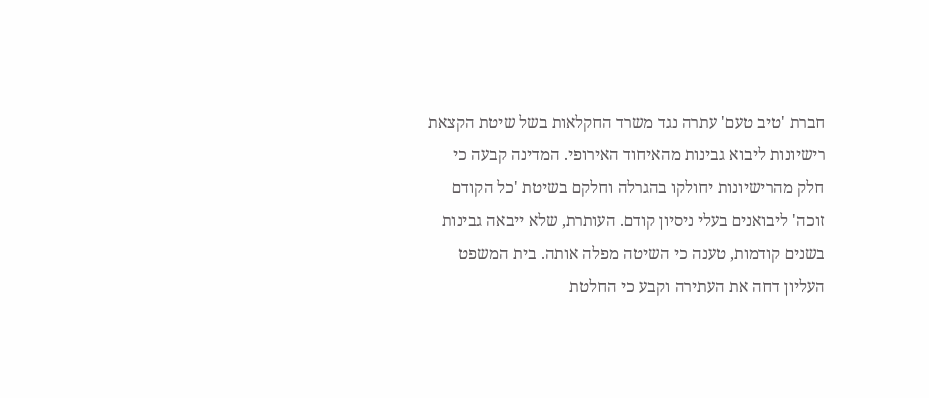חברת 'טיב טעם' עתרה נגד משרד החקלאות בשל שיטת הקצאת רישיונות ליבוא גבינות מהאיחוד האירופי. המדינה קבעה כי חלק מהרישיונות יחולקו בהגרלה וחלקם בשיטת 'כל הקודם זוכה' ליבואנים בעלי ניסיון קודם. העותרת, שלא ייבאה גבינות בשנים קודמות, טענה כי השיטה מפלה אותה. בית המשפט העליון דחה את העתירה וקבע כי החלטת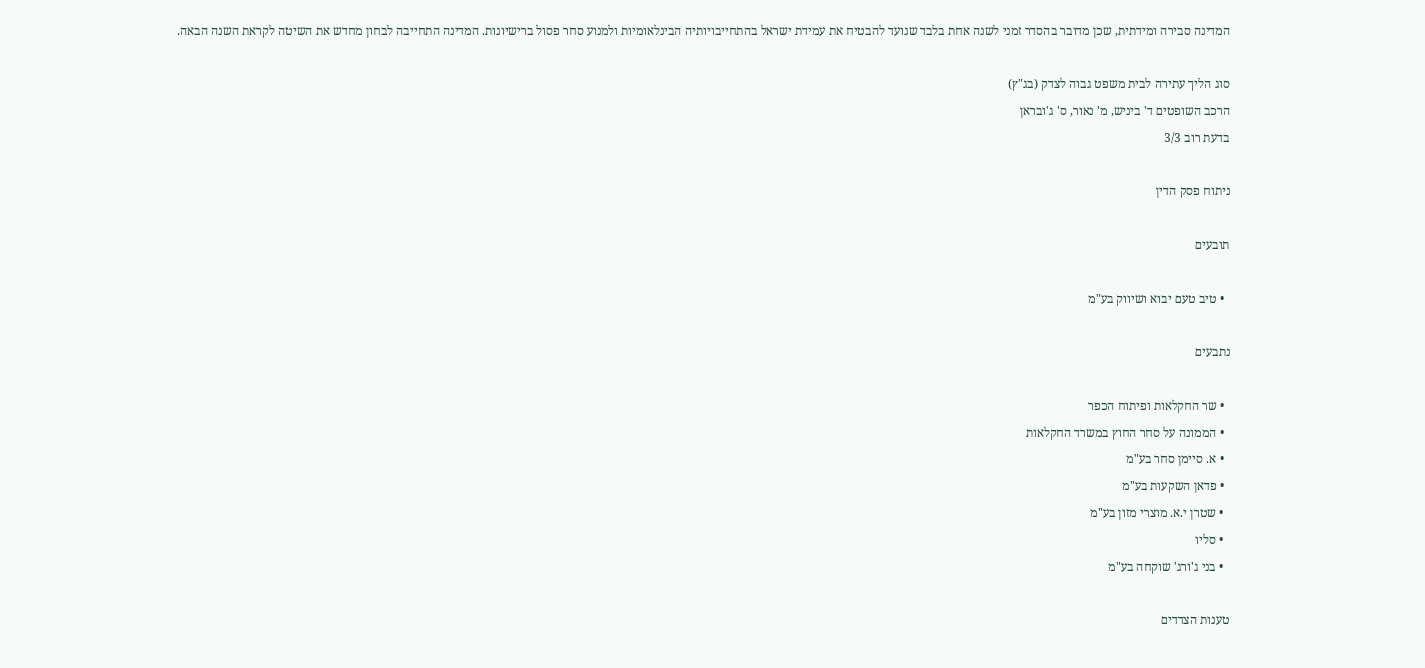המדינה סבירה ומידתית, שכן מדובר בהסדר זמני לשנה אחת בלבד שנועד להבטיח את עמידת ישראל בהתחייבויותיה הבינלאומיות ולמנוע סחר פסול ברישיונות. המדינה התחייבה לבחון מחדש את השיטה לקראת השנה הבאה.

סוג הליך עתירה לבית משפט גבוה לצדק (בג"ץ)
הרכב השופטים ד' ביניש, מ' נאור, ס' ג'ובראן
בדעת רוב 3/3

ניתוח פסק הדין

תובעים

  • טיב טעם יבוא ושיווק בע"מ

נתבעים

  • שר החקלאות ופיתוח הכפר
  • הממונה על סחר החוץ במשרד החקלאות
  • א. סיימן סחר בע"מ
  • פדאן השקעות בע"מ
  • שטרן י.א. מוצרי מזון בע"מ
  • סליו
  • בני ג'ורג' שוקחה בע"מ

טענות הצדדים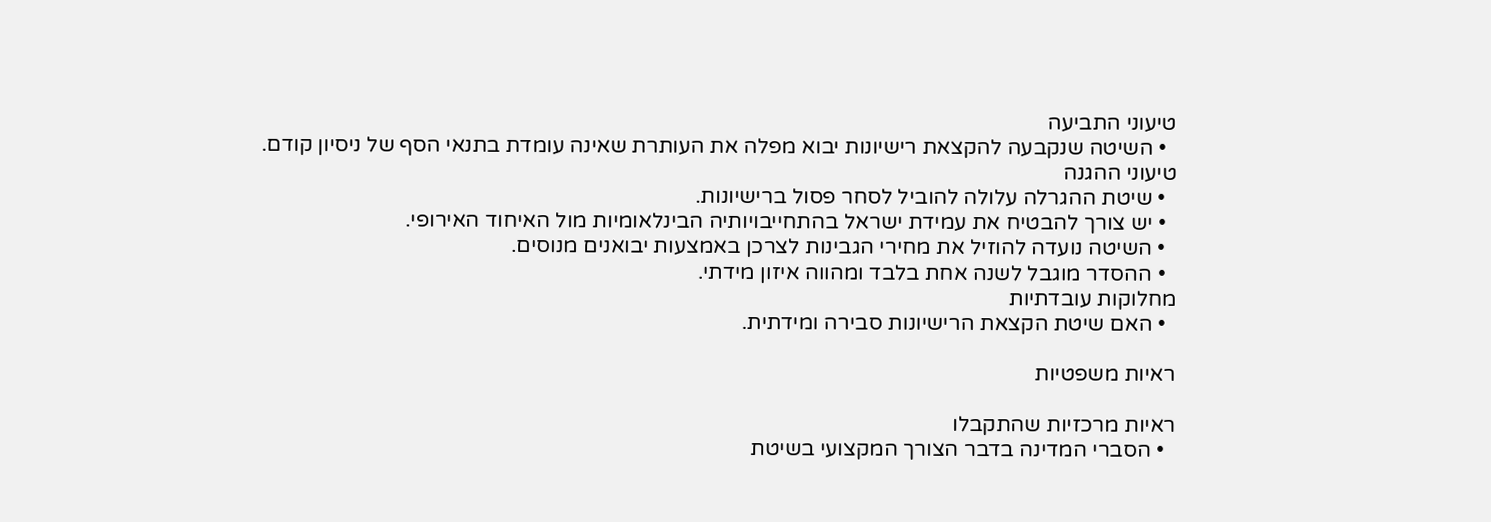טיעוני התביעה
  • השיטה שנקבעה להקצאת רישיונות יבוא מפלה את העותרת שאינה עומדת בתנאי הסף של ניסיון קודם.
טיעוני ההגנה
  • שיטת ההגרלה עלולה להוביל לסחר פסול ברישיונות.
  • יש צורך להבטיח את עמידת ישראל בהתחייבויותיה הבינלאומיות מול האיחוד האירופי.
  • השיטה נועדה להוזיל את מחירי הגבינות לצרכן באמצעות יבואנים מנוסים.
  • ההסדר מוגבל לשנה אחת בלבד ומהווה איזון מידתי.
מחלוקות עובדתיות
  • האם שיטת הקצאת הרישיונות סבירה ומידתית.

ראיות משפטיות

ראיות מרכזיות שהתקבלו
  • הסברי המדינה בדבר הצורך המקצועי בשיטת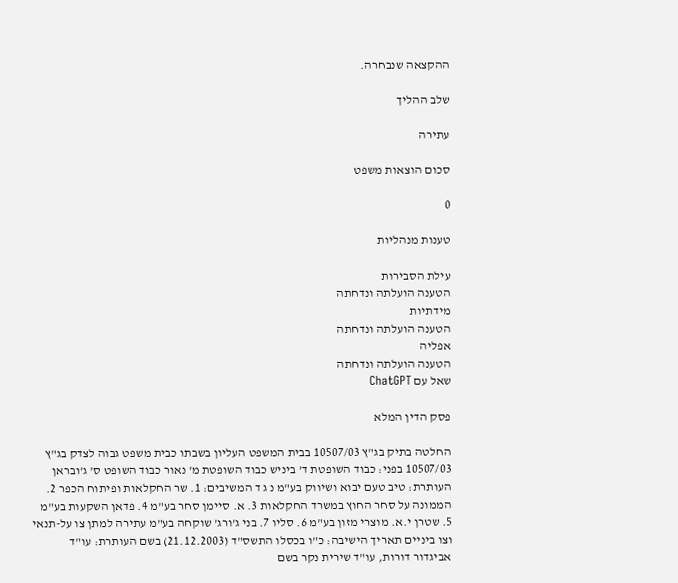ההקצאה שנבחרה.

שלב ההליך

עתירה

סכום הוצאות משפט

0

טענות מנהליות

עילת הסבירות
הטענה הועלתה ונדחתה
מידתיות
הטענה הועלתה ונדחתה
אפליה
הטענה הועלתה ונדחתה
שאל עם ChatGPT

פסק הדין המלא

החלטה בתיק בג"ץ 10507/03 בבית המשפט העליון בשבתו כבית משפט גבוה לצדק בג"ץ 10507/03 בפני: כבוד השופטת ד' ביניש כבוד השופטת מ' נאור כבוד השופט ס' ג'ובראן העותרת: טיב טעם יבוא ושיווק בע"מ נ ג ד המשיבים: 1. שר החקלאות ופיתוח הכפר 2. הממונה על סחר החוץ במשרד החקלאות 3. א. סיימן סחר בע"מ 4. פדאן השקעות בע"מ 5. שטרן י.א. מוצרי מזון בע"מ 6. סליו 7. בני ג'ורג' שוקחה בע"מ עתירה למתן צו על-תנאי וצו ביניים תאריך הישיבה: כ"ו בכסלו התשס"ד (21.12.2003) בשם העותרת: עו"ד אביגדור דורות, עו"ד שירית נקר בשם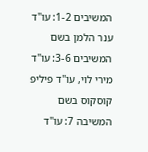המשיבים 1-2: עו"ד ענר הלמן בשם המשיבים 3-6: עו"ד מירי לוי, עו"ד פיליפ קוסקוס בשם המשיבה 7: עו"ד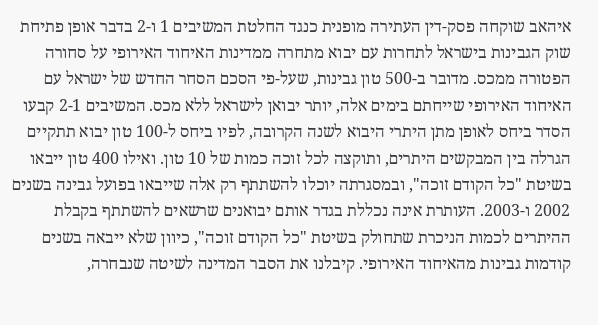איהאב שוקחה פסק-דין העתירה מופנית כנגד החלטת המשיבים 1 ו-2 בדבר אופן פתיחת שוק הגבינות בישראל לתחרות עם יבוא מתחרה ממדינות האיחוד האירופי על סחורה הפטורה ממכס. מדובר ב-500 טון גבינות, שעל-פי הסכם הסחר החדש של ישראל עם האיחוד האירופי שייחתם בימים אלה, יותר יבואן לישראל ללא מכס. המשיבים 2-1 קבעו הסדר ביחס לאופן מתן היתרי היבוא לשנה הקרובה, לפיו ביחס ל-100 טון יבוא תתקיים הגרלה בין המבקשים היתרים, ותוקצה לכל זוכה כמות של 10 טון. ואילו 400 טון ייבאו בשיטת "כל הקודם זוכה", ובמסגרתה יוכלו להשתתף רק אלה שייבאו בפועל גבינה בשנים 2002 ו-2003. העותרת אינה נכללת בגדר אותם יבואנים שרשאים להשתתף בקבלת ההיתרים לכמות הניכרת שתחולק בשיטת "כל הקודם זוכה", כיוון שלא ייבאה בשנים קודמות גבינות מהאיחוד האירופי. קיבלנו את הסבר המדינה לשיטה שנבחרה,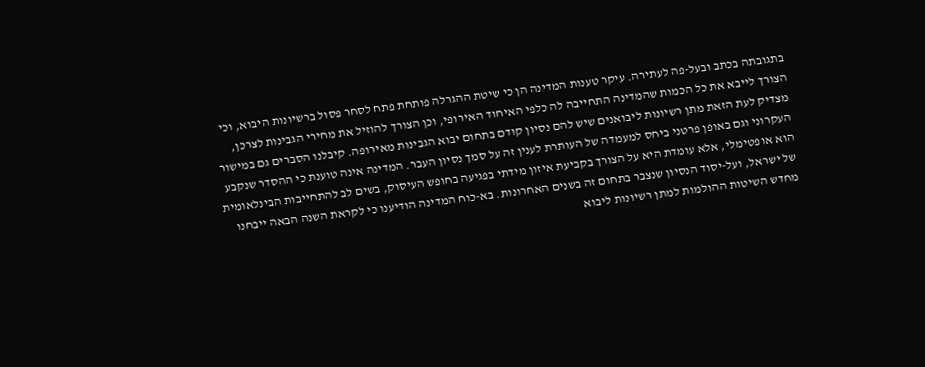בתגובתה בכתב ובעל-פה לעתירה. עיקר טענות המדינה הן כי שיטת ההגרלה פותחת פתח לסחר פסול ברשיונות היבוא, וכי הצורך לייבא את כל הכמות שהמדינה התחייבה לה כלפי האיחוד האירופי, וכן הצורך להוזיל את מחירי הגבינות לצרכן, מצדיק לעת הזאת מתן רשיונות ליבואנים שיש להם נסיון קודם בתחום יבוא הגבינות מאירופה. קיבלנו הסברים גם במישור העקרוני וגם באופן פרטני ביחס למעמדה של העותרת לענין זה על סמך נסיון העבר. המדינה אינה טוענת כי ההסדר שנקבע הוא אופטימלי, אלא עומדת היא על הצורך בקביעת איזון מידתי בפגיעה בחופש העיסוק, בשים לב להתחייבות הבינלאומית של ישראל, ועל-יסוד הנסיון שנצבר בתחום זה בשנים האחרונות. בא-כוח המדינה הודיענו כי לקראת השנה הבאה ייבחנו מחדש השיטות ההולמות למתן רשיונות ליבוא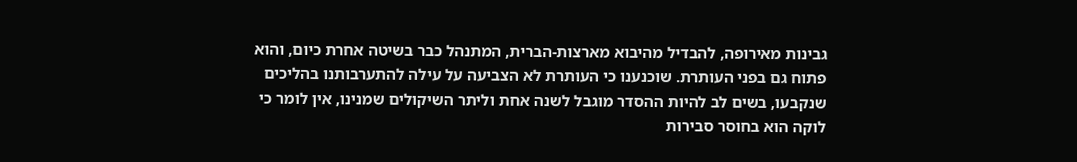גבינות מאירופה, להבדיל מהיבוא מארצות-הברית, המתנהל כבר בשיטה אחרת כיום, והוא פתוח גם בפני העותרת. שוכנענו כי העותרת לא הצביעה על עילה להתערבותנו בהליכים שנקבעו, בשים לב להיות ההסדר מוגבל לשנה אחת וליתר השיקולים שמנינו, אין לומר כי לוקה הוא בחוסר סבירות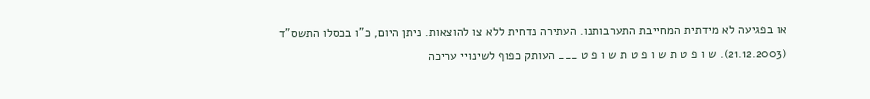או בפגיעה לא מידתית המחייבת התערבותנו. העתירה נדחית ללא צו להוצאות. ניתן היום, כ"ו בכסלו התשס"ד (21.12.2003). ש ו פ ט ת ש ו פ ט ת ש ו פ ט ___ העותק כפוף לשינויי עריכה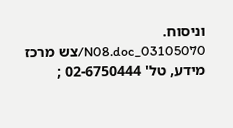וניסוח. 03105070_N08.doc/צש מרכז מידע, טל' 02-6750444 ;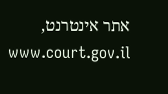אתר אינטרנט, www.court.gov.il